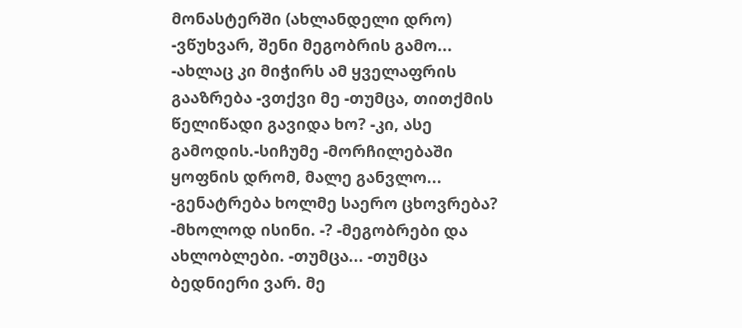მონასტერში (ახლანდელი დრო)
-ვწუხვარ, შენი მეგობრის გამო... -ახლაც კი მიჭირს ამ ყველაფრის გააზრება -ვთქვი მე -თუმცა, თითქმის წელიწადი გავიდა ხო? -კი, ასე გამოდის.-სიჩუმე -მორჩილებაში ყოფნის დრომ, მალე განვლო... -გენატრება ხოლმე საერო ცხოვრება? -მხოლოდ ისინი. -? -მეგობრები და ახლობლები. -თუმცა... -თუმცა ბედნიერი ვარ. მე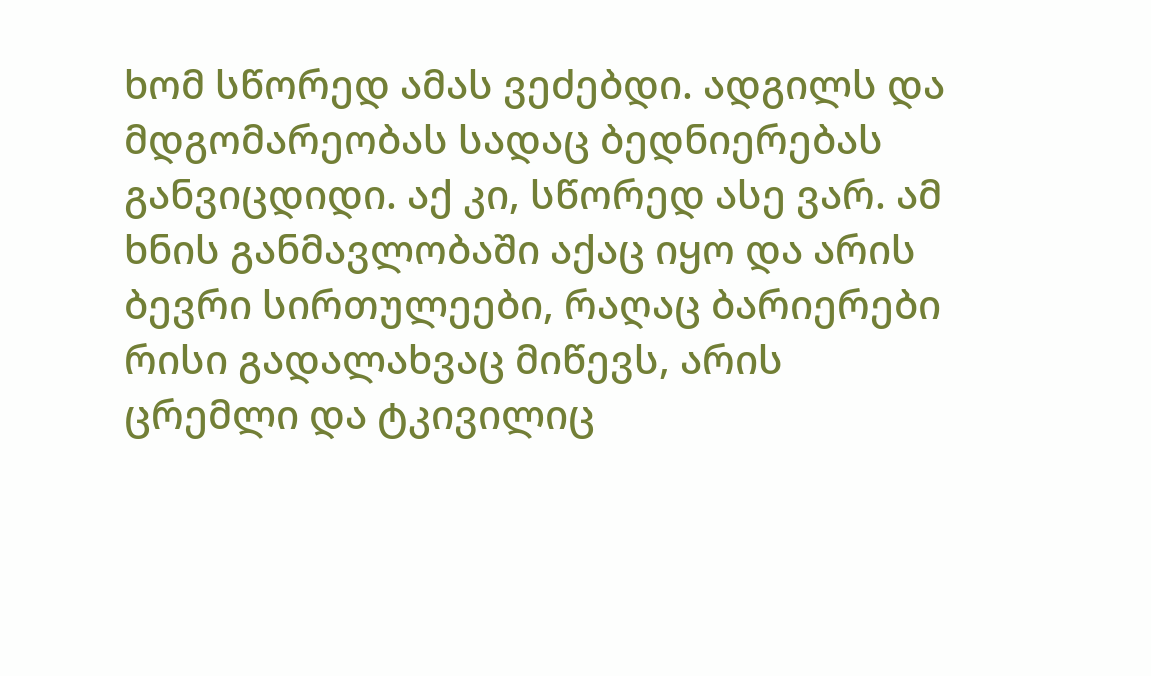ხომ სწორედ ამას ვეძებდი. ადგილს და მდგომარეობას სადაც ბედნიერებას განვიცდიდი. აქ კი, სწორედ ასე ვარ. ამ ხნის განმავლობაში აქაც იყო და არის ბევრი სირთულეები, რაღაც ბარიერები რისი გადალახვაც მიწევს, არის ცრემლი და ტკივილიც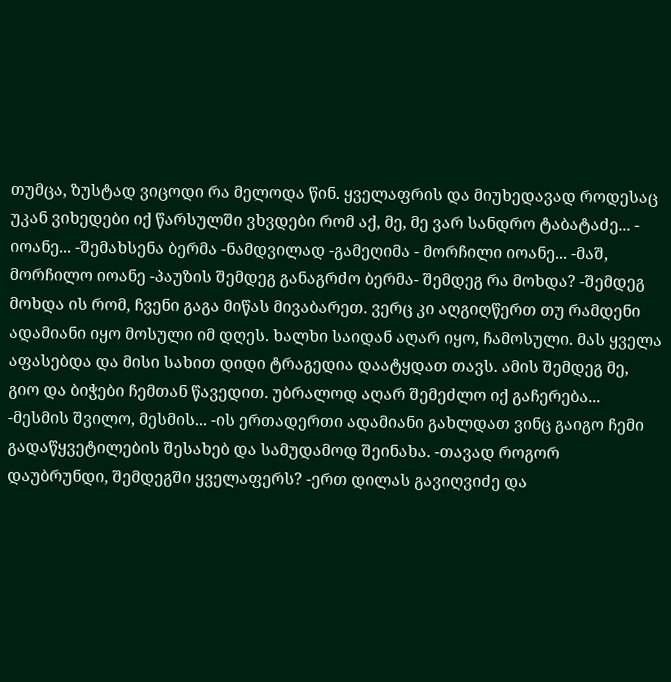თუმცა, ზუსტად ვიცოდი რა მელოდა წინ. ყველაფრის და მიუხედავად როდესაც უკან ვიხედები იქ წარსულში ვხვდები რომ აქ, მე, მე ვარ სანდრო ტაბატაძე... - იოანე... -შემახსენა ბერმა -ნამდვილად -გამეღიმა - მორჩილი იოანე... -მაშ, მორჩილო იოანე -პაუზის შემდეგ განაგრძო ბერმა- შემდეგ რა მოხდა? -შემდეგ მოხდა ის რომ, ჩვენი გაგა მიწას მივაბარეთ. ვერც კი აღგიღწერთ თუ რამდენი ადამიანი იყო მოსული იმ დღეს. ხალხი საიდან აღარ იყო, ჩამოსული. მას ყველა აფასებდა და მისი სახით დიდი ტრაგედია დაატყდათ თავს. ამის შემდეგ მე, გიო და ბიჭები ჩემთან წავედით. უბრალოდ აღარ შემეძლო იქ გაჩერება... -მესმის შვილო, მესმის... -ის ერთადერთი ადამიანი გახლდათ ვინც გაიგო ჩემი გადაწყვეტილების შესახებ და სამუდამოდ შეინახა. -თავად როგორ დაუბრუნდი, შემდეგში ყველაფერს? -ერთ დილას გავიღვიძე და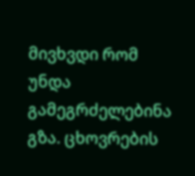მივხვდი რომ უნდა გამეგრძელებინა გზა. ცხოვრების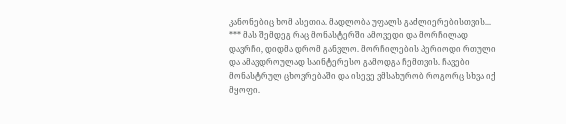კანონებიც ხომ ასეთია. მადლობა უფალს გაძლიერებისთვის...
*** მას შემდეგ რაც მონასტერში ამოვედი და მორჩილად დავრჩი, დიდმა დრომ განვლო. მორჩილების პერიოდი რთული და ამავდროულად საინტერესო გამოდგა ჩემთვის. ჩავები მონასტრულ ცხოვრებაში და ისევე ვმსახურობ როგორც სხვა იქ მყოფი.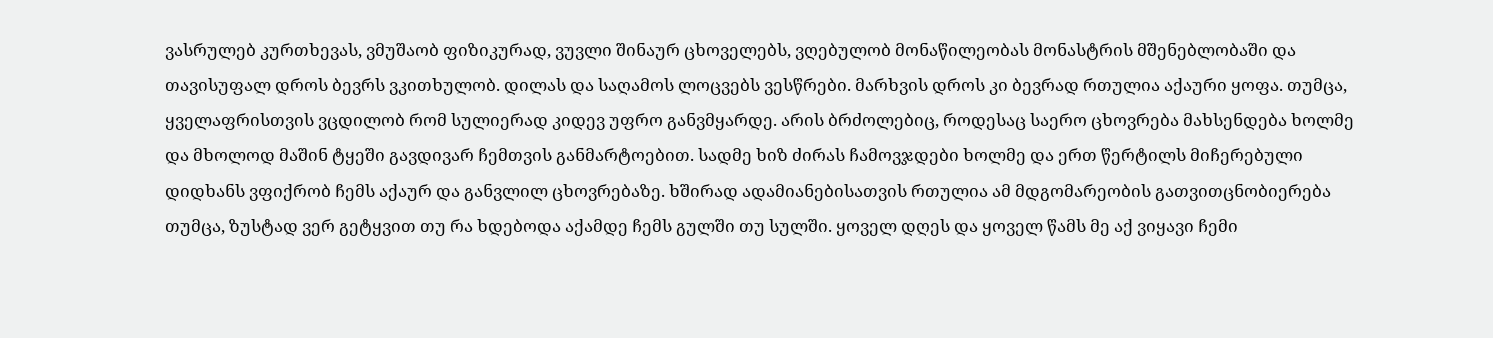ვასრულებ კურთხევას, ვმუშაობ ფიზიკურად, ვუვლი შინაურ ცხოველებს, ვღებულობ მონაწილეობას მონასტრის მშენებლობაში და თავისუფალ დროს ბევრს ვკითხულობ. დილას და საღამოს ლოცვებს ვესწრები. მარხვის დროს კი ბევრად რთულია აქაური ყოფა. თუმცა, ყველაფრისთვის ვცდილობ რომ სულიერად კიდევ უფრო განვმყარდე. არის ბრძოლებიც, როდესაც საერო ცხოვრება მახსენდება ხოლმე და მხოლოდ მაშინ ტყეში გავდივარ ჩემთვის განმარტოებით. სადმე ხიზ ძირას ჩამოვჯდები ხოლმე და ერთ წერტილს მიჩერებული დიდხანს ვფიქრობ ჩემს აქაურ და განვლილ ცხოვრებაზე. ხშირად ადამიანებისათვის რთულია ამ მდგომარეობის გათვითცნობიერება თუმცა, ზუსტად ვერ გეტყვით თუ რა ხდებოდა აქამდე ჩემს გულში თუ სულში. ყოველ დღეს და ყოველ წამს მე აქ ვიყავი ჩემი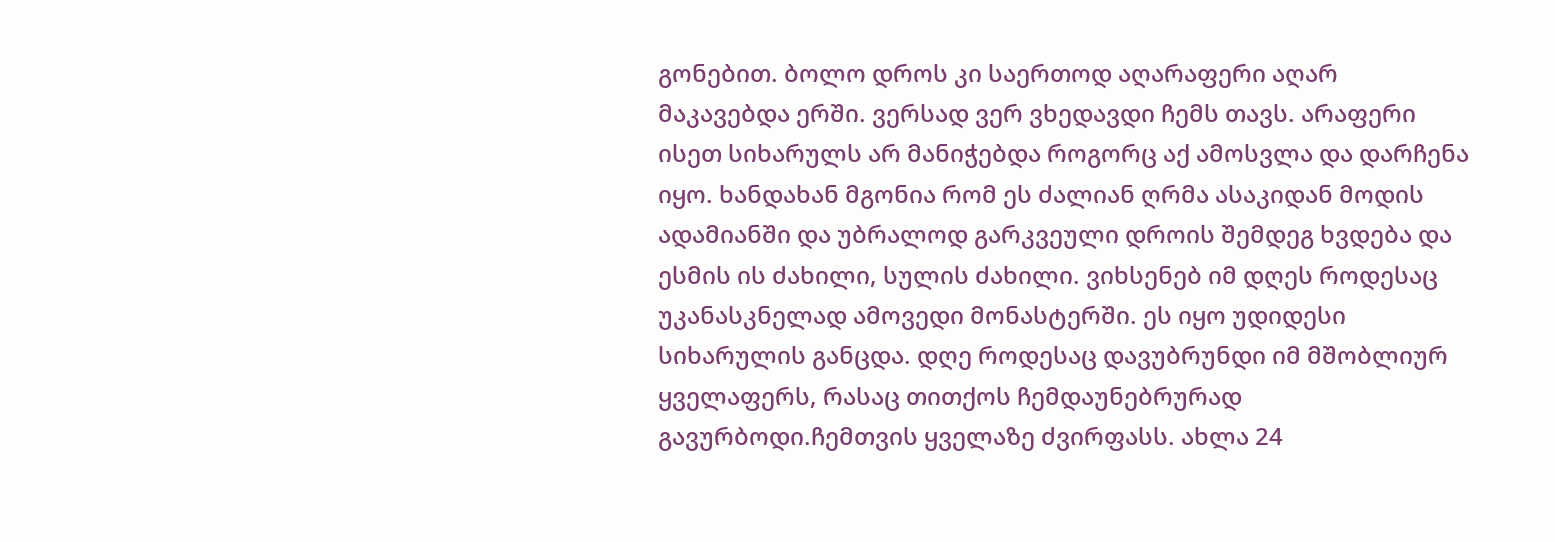გონებით. ბოლო დროს კი საერთოდ აღარაფერი აღარ მაკავებდა ერში. ვერსად ვერ ვხედავდი ჩემს თავს. არაფერი ისეთ სიხარულს არ მანიჭებდა როგორც აქ ამოსვლა და დარჩენა იყო. ხანდახან მგონია რომ ეს ძალიან ღრმა ასაკიდან მოდის ადამიანში და უბრალოდ გარკვეული დროის შემდეგ ხვდება და ესმის ის ძახილი, სულის ძახილი. ვიხსენებ იმ დღეს როდესაც უკანასკნელად ამოვედი მონასტერში. ეს იყო უდიდესი სიხარულის განცდა. დღე როდესაც დავუბრუნდი იმ მშობლიურ ყველაფერს, რასაც თითქოს ჩემდაუნებრურად გავურბოდი.ჩემთვის ყველაზე ძვირფასს. ახლა 24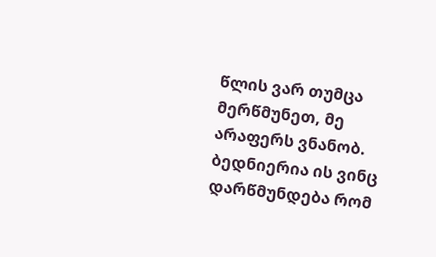წლის ვარ თუმცა მერწმუნეთ, მე არაფერს ვნანობ. ბედნიერია ის ვინც დარწმუნდება რომ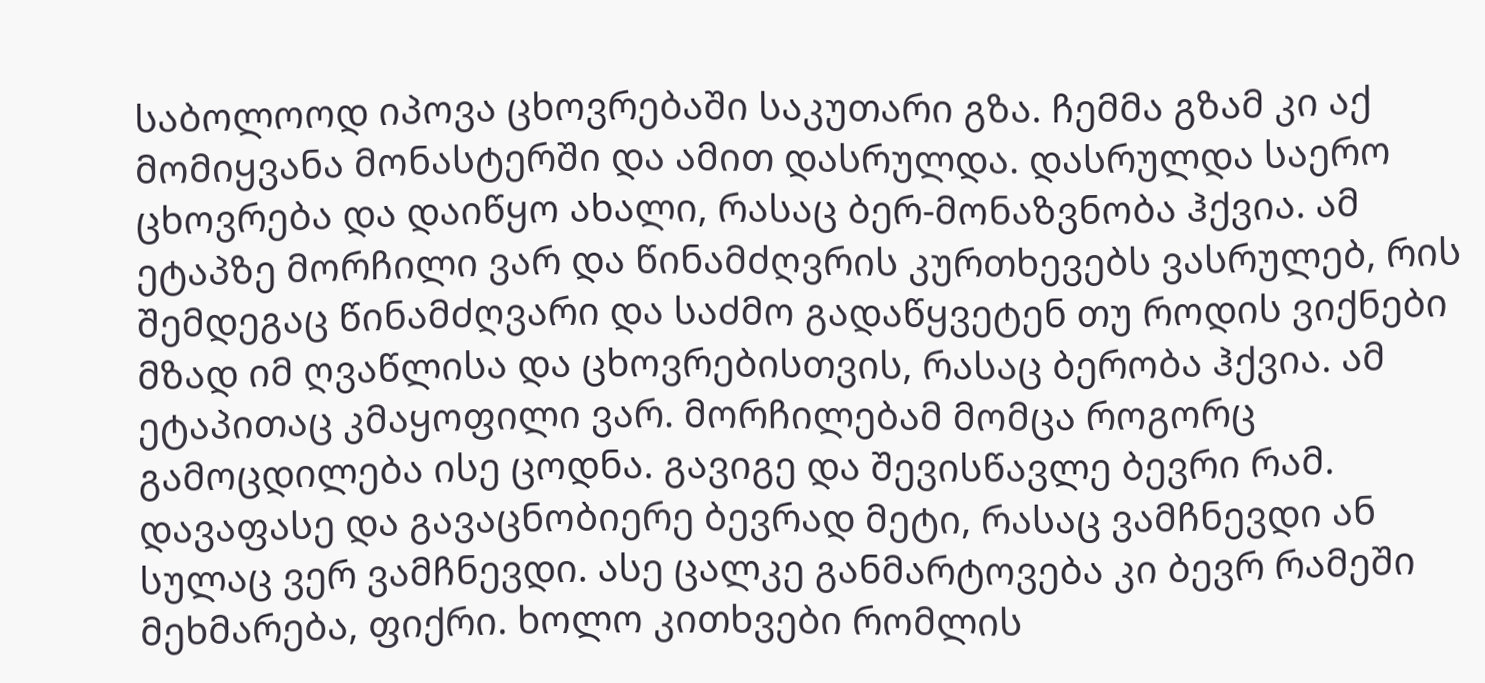საბოლოოდ იპოვა ცხოვრებაში საკუთარი გზა. ჩემმა გზამ კი აქ მომიყვანა მონასტერში და ამით დასრულდა. დასრულდა საერო ცხოვრება და დაიწყო ახალი, რასაც ბერ-მონაზვნობა ჰქვია. ამ ეტაპზე მორჩილი ვარ და წინამძღვრის კურთხევებს ვასრულებ, რის შემდეგაც წინამძღვარი და საძმო გადაწყვეტენ თუ როდის ვიქნები მზად იმ ღვაწლისა და ცხოვრებისთვის, რასაც ბერობა ჰქვია. ამ ეტაპითაც კმაყოფილი ვარ. მორჩილებამ მომცა როგორც გამოცდილება ისე ცოდნა. გავიგე და შევისწავლე ბევრი რამ. დავაფასე და გავაცნობიერე ბევრად მეტი, რასაც ვამჩნევდი ან სულაც ვერ ვამჩნევდი. ასე ცალკე განმარტოვება კი ბევრ რამეში მეხმარება, ფიქრი. ხოლო კითხვები რომლის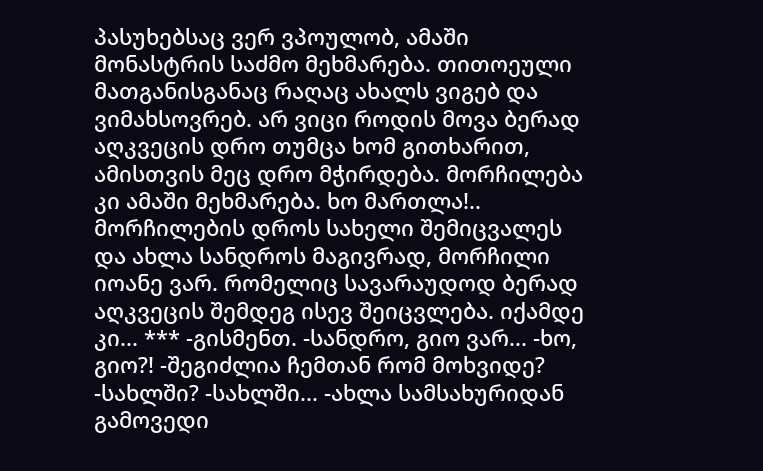პასუხებსაც ვერ ვპოულობ, ამაში მონასტრის საძმო მეხმარება. თითოეული მათგანისგანაც რაღაც ახალს ვიგებ და ვიმახსოვრებ. არ ვიცი როდის მოვა ბერად აღკვეცის დრო თუმცა ხომ გითხარით, ამისთვის მეც დრო მჭირდება. მორჩილება კი ამაში მეხმარება. ხო მართლა!.. მორჩილების დროს სახელი შემიცვალეს და ახლა სანდროს მაგივრად, მორჩილი იოანე ვარ. რომელიც სავარაუდოდ ბერად აღკვეცის შემდეგ ისევ შეიცვლება. იქამდე კი... *** -გისმენთ. -სანდრო, გიო ვარ... -ხო, გიო?! -შეგიძლია ჩემთან რომ მოხვიდე? -სახლში? -სახლში... -ახლა სამსახურიდან გამოვედი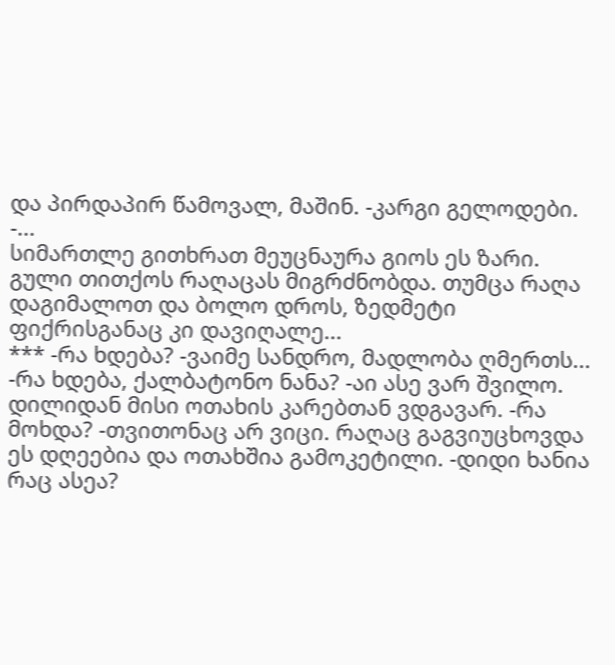და პირდაპირ წამოვალ, მაშინ. -კარგი გელოდები. -...
სიმართლე გითხრათ მეუცნაურა გიოს ეს ზარი. გული თითქოს რაღაცას მიგრძნობდა. თუმცა რაღა დაგიმალოთ და ბოლო დროს, ზედმეტი ფიქრისგანაც კი დავიღალე...
*** -რა ხდება? -ვაიმე სანდრო, მადლობა ღმერთს... -რა ხდება, ქალბატონო ნანა? -აი ასე ვარ შვილო. დილიდან მისი ოთახის კარებთან ვდგავარ. -რა მოხდა? -თვითონაც არ ვიცი. რაღაც გაგვიუცხოვდა ეს დღეებია და ოთახშია გამოკეტილი. -დიდი ხანია რაც ასეა?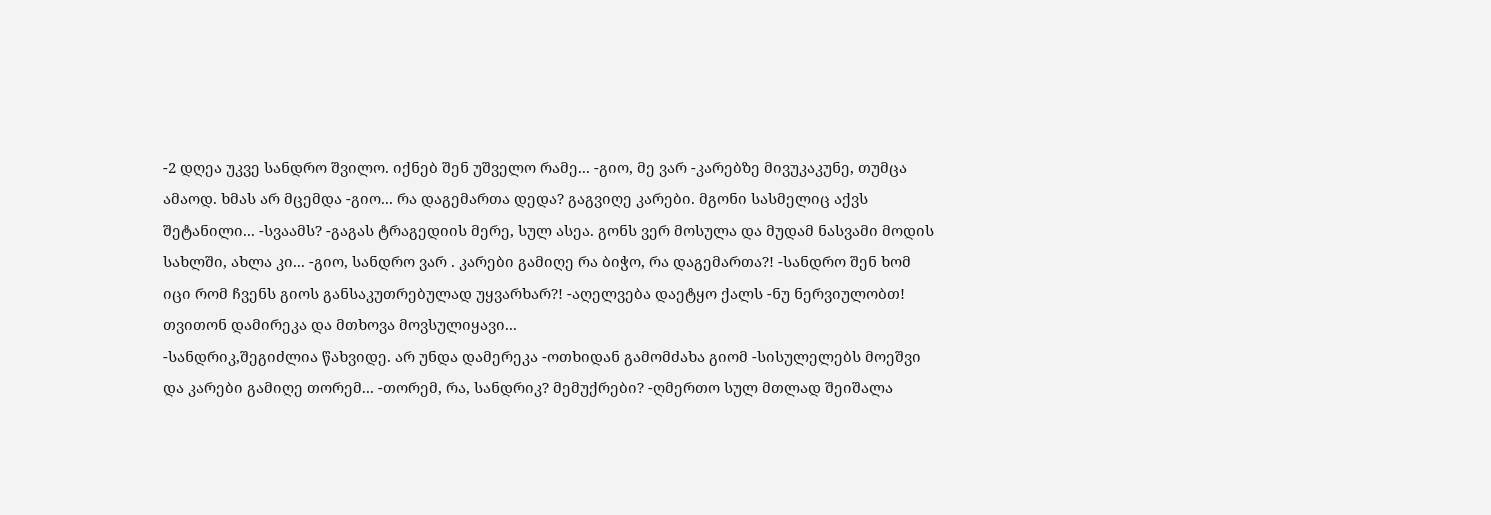-2 დღეა უკვე სანდრო შვილო. იქნებ შენ უშველო რამე... -გიო, მე ვარ -კარებზე მივუკაკუნე, თუმცა ამაოდ. ხმას არ მცემდა -გიო... რა დაგემართა დედა? გაგვიღე კარები. მგონი სასმელიც აქვს შეტანილი... -სვაამს? -გაგას ტრაგედიის მერე, სულ ასეა. გონს ვერ მოსულა და მუდამ ნასვამი მოდის სახლში, ახლა კი... -გიო, სანდრო ვარ . კარები გამიღე რა ბიჭო, რა დაგემართა?! -სანდრო შენ ხომ იცი რომ ჩვენს გიოს განსაკუთრებულად უყვარხარ?! -აღელვება დაეტყო ქალს -ნუ ნერვიულობთ! თვითონ დამირეკა და მთხოვა მოვსულიყავი...
-სანდრიკ,შეგიძლია წახვიდე. არ უნდა დამერეკა -ოთხიდან გამომძახა გიომ -სისულელებს მოეშვი და კარები გამიღე თორემ... -თორემ, რა, სანდრიკ? მემუქრები? -ღმერთო სულ მთლად შეიშალა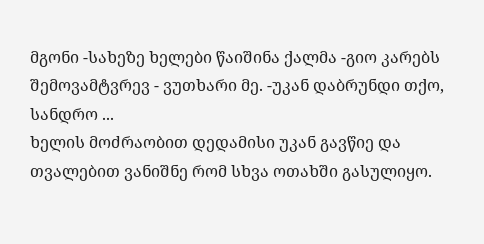მგონი -სახეზე ხელები წაიშინა ქალმა -გიო კარებს შემოვამტვრევ - ვუთხარი მე. -უკან დაბრუნდი თქო, სანდრო ...
ხელის მოძრაობით დედამისი უკან გავწიე და თვალებით ვანიშნე რომ სხვა ოთახში გასულიყო.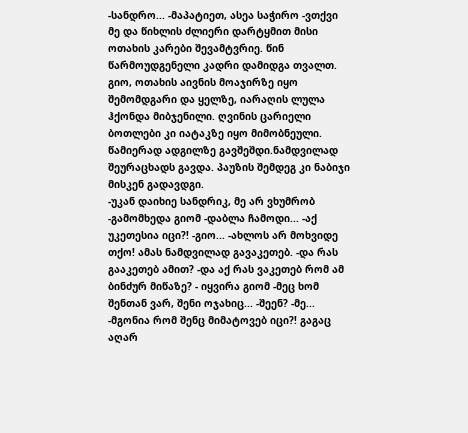-სანდრო... -მაპატიეთ, ასეა საჭირო -ვთქვი მე და წიხლის ძლიერი დარტყმით მისი ოთახის კარები შევამტვრიე. წინ წარმოუდგენელი კადრი დამიდგა თვალთ. გიო, ოთახის აივნის მოაჯირზე იყო შემომდგარი და ყელზე, იარაღის ლულა ჰქონდა მიბჯენილი. ღვინის ცარიელი ბოთლები კი იატაკზე იყო მიმობნეული. წამიერად ადგილზე გავშეშდი.ნამდვილად შეურაცხადს გავდა. პაუზის შემდეგ კი ნაბიჯი მისკენ გადავდგი.
-უკან დაიხიე სანდრიკ, მე არ ვხუმრობ -გამომხედა გიომ -დაბლა ჩამოდი... -აქ უკეთესია იცი?! -გიო... -ახლოს არ მოხვიდე თქო! ამას ნამდვილად გავაკეთებ. -და რას გააკეთებ ამით? -და აქ რას ვაკეთებ რომ ამ ბინძურ მიწაზე? - იყვირა გიომ -მეც ხომ შენთან ვარ, შენი ოჯახიც... -შეენ? -მე... -მგონია რომ შენც მიმატოვებ იცი?! გაგაც აღარ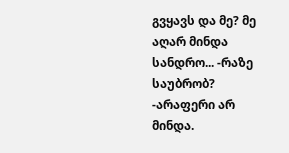გვყავს და მე? მე აღარ მინდა სანდრო... -რაზე საუბრობ? -არაფერი არ მინდა.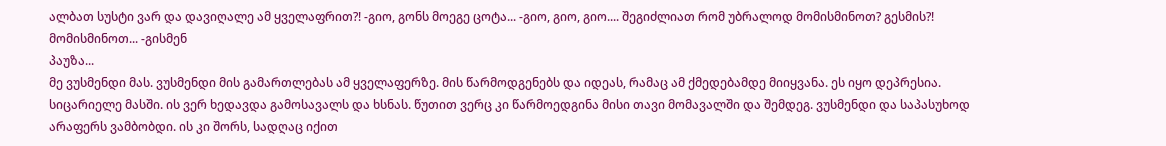ალბათ სუსტი ვარ და დავიღალე ამ ყველაფრით?! -გიო, გონს მოეგე ცოტა... -გიო, გიო, გიო.... შეგიძლიათ რომ უბრალოდ მომისმინოთ? გესმის?! მომისმინოთ... -გისმენ
პაუზა...
მე ვუსმენდი მას. ვუსმენდი მის გამართლებას ამ ყველაფერზე. მის წარმოდგენებს და იდეას, რამაც ამ ქმედებამდე მიიყვანა. ეს იყო დეპრესია. სიცარიელე მასში. ის ვერ ხედავდა გამოსავალს და ხსნას. წუთით ვერც კი წარმოედგინა მისი თავი მომავალში და შემდეგ. ვუსმენდი და საპასუხოდ არაფერს ვამბობდი. ის კი შორს, სადღაც იქით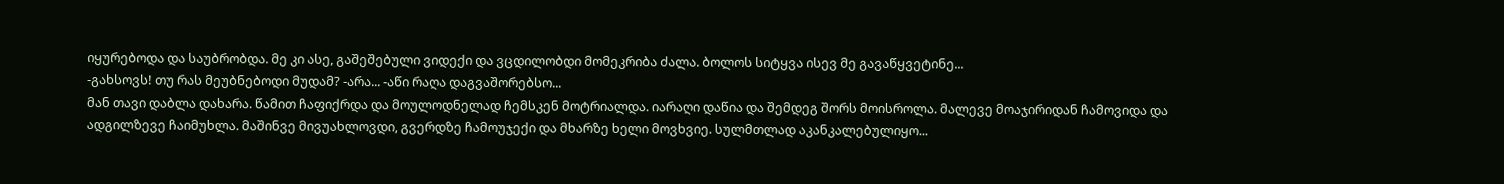იყურებოდა და საუბრობდა. მე კი ასე, გაშეშებული ვიდექი და ვცდილობდი მომეკრიბა ძალა. ბოლოს სიტყვა ისევ მე გავაწყვეტინე...
-გახსოვს! თუ რას მეუბნებოდი მუდამ? -არა... -აწი რაღა დაგვაშორებსო...
მან თავი დაბლა დახარა. წამით ჩაფიქრდა და მოულოდნელად ჩემსკენ მოტრიალდა. იარაღი დაწია და შემდეგ შორს მოისროლა. მალევე მოაჯირიდან ჩამოვიდა და ადგილზევე ჩაიმუხლა. მაშინვე მივუახლოვდი, გვერდზე ჩამოუჯექი და მხარზე ხელი მოვხვიე. სულმთლად აკანკალებულიყო...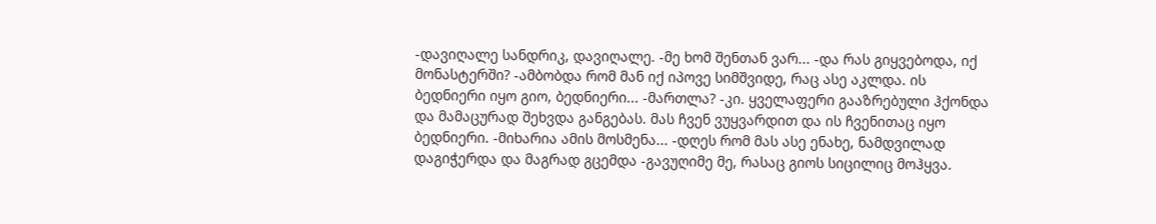-დავიღალე სანდრიკ, დავიღალე. -მე ხომ შენთან ვარ... -და რას გიყვებოდა, იქ მონასტერში? -ამბობდა რომ მან იქ იპოვე სიმშვიდე, რაც ასე აკლდა. ის ბედნიერი იყო გიო, ბედნიერი... -მართლა? -კი. ყველაფერი გააზრებული ჰქონდა და მამაცურად შეხვდა განგებას. მას ჩვენ ვუყვარდით და ის ჩვენითაც იყო ბედნიერი. -მიხარია ამის მოსმენა... -დღეს რომ მას ასე ენახე, ნამდვილად დაგიჭერდა და მაგრად გცემდა -გავუღიმე მე, რასაც გიოს სიცილიც მოჰყვა.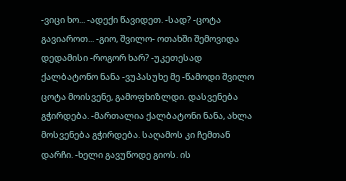-ვიცი ხო... -ადექი წავიდეთ. -სად? -ცოტა გავიაროთ... -გიო, შვილო- ოთახში შემოვიდა დედამისი -როგორ ხარ? -უკეთესად ქალბატონო ნანა -ვუპასუხე მე -წამოდი შვილო ცოტა მოისვენე, გამოფხიზლდი. დასვენება გჭირდება. -მართალია ქალბატონი ნანა, ახლა მოსვენება გჭირდება. საღამოს კი ჩემთან დარჩი. -ხელი გავუწოდე გიოს. ის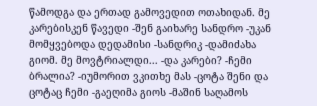წამოდგა და ერთად გამოვედით ოთახიდან. მე კარებისკენ წავედი -შენ გაიხარე სანდრო -უკან მომყვებოდა დედამისი -სანდრიკ -დამიძახა გიომ. მე მოვტრიალდი... -და კარები? -ჩემი ბრალია? -იუმორით ვკითხე მას -ცოტა შენი და ცოტაც ჩემი -გაეღიმა გიოს -მაშინ საღამოს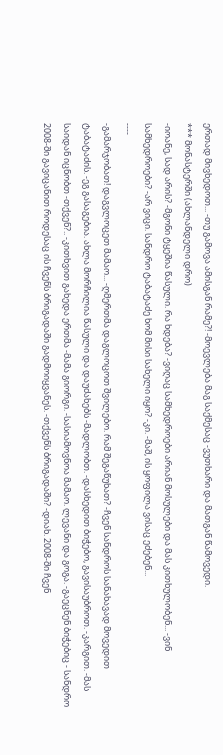ერთად მივხედოთ... -თუ გამოვა ამისგან რამე?! -მოევლება მაგ საქმესაც -ვუთხარი და მათგან წამოვედი.
*** მონასტერში (ახლანდელი დრო)
-იოანე, სად არის? -მგონი ტყეშია წასული. რა ხდება? -ვიღაც სამხედროები არიან მოსულები და მას კითხულობენ... -ვინ სამხედროები? -არ ვიცი. სანდრო ტაბატაძე ხომ მისი სახელი იყო? -კი. -მაშ, ის ყოფილა ვისაც ეძებენ...
----
-გამარჯობათ! დაგვლოცეთ მამაო... -ღმერთმა დაგლოცოთ შვილებო. რამ შეგაწუხათ? -ჩვენ სანდროს სანახავად მოვედით ტაბატაძის. -ეგ გასაგებია. ახლა მორჩილია წასული და დაუძახებს -მადლობთ. -დასხედით ბიჭებო, გავისაუბროთ. -კარგით. -მას საიდან იცნობთ -თქვენ?.. -კითხვით გახედა ერთმა -მამა გიორგი. -სასიამოვნოა მამაო. ლევანი და გოგა. -გაეცნენ ბიჭებიც - სანდრო 2008-ში გავიცანით როდესაც ის ჩვენს ბრიგადაში გადმოიყვანეს. -თქვენს ბრიგადაში? -დიახ. 2008-ში ჩვენ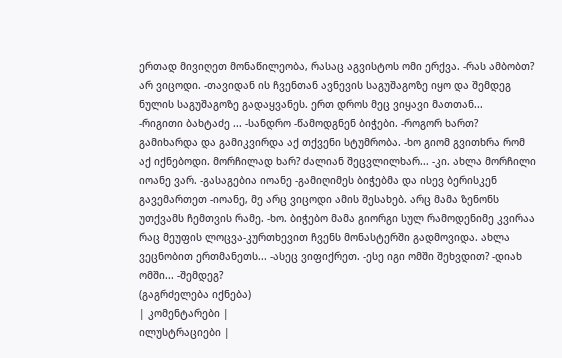ერთად მივიღეთ მონაწილეობა, რასაც აგვისტოს ომი ერქვა. -რას ამბობთ? არ ვიცოდი. -თავიდან ის ჩვენთან ავნევის საგუშაგოზე იყო და შემდეგ ნულის საგუშაგოზე გადაყვანეს. ერთ დროს მეც ვიყავი მათთან...
-რიგითი ბახტაძე ... -სანდრო -წამოდგნენ ბიჭები. -როგორ ხართ? გამიხარდა და გამიკვირდა აქ თქვენი სტუმრობა. -ხო გიომ გვითხრა რომ აქ იქნებოდი. მორჩილად ხარ? ძალიან შეცვლილხარ... -კი. ახლა მორჩილი იოანე ვარ. -გასაგებია იოანე -გამიღიმეს ბიჭებმა და ისევ ბერისკენ გავემართეთ -იოანე, მე არც ვიცოდი ამის შესახებ. არც მამა ზენონს უთქვამს ჩემთვის რამე. -ხო. ბიჭებო მამა გიორგი სულ რამოდენიმე კვირაა რაც მეუფის ლოცვა-კურთხევით ჩვენს მონასტერში გადმოვიდა. ახლა ვეცნობით ერთმანეთს... -ასეც ვიფიქრეთ. -ესე იგი ომში შეხვდით? -დიახ ომში... -შემდეგ?
(გაგრძელება იქნება)
| კომენტარები |
ილუსტრაციები |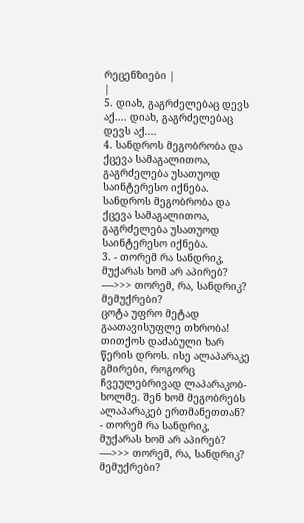რეცენზიები |
|
5. დიახ, გაგრძელებაც დევს აქ.... დიახ, გაგრძელებაც დევს აქ....
4. სანდროს მეგობრობა და ქცევა სამაგალითოა, გაგრძელება უსათუოდ საინტერესო იქნება. სანდროს მეგობრობა და ქცევა სამაგალითოა, გაგრძელება უსათუოდ საინტერესო იქნება.
3. - თორემ რა სანდრიკ, მუქარას ხომ არ აპირებ? ---->>> თორემ, რა, სანდრიკ? მემუქრები?
ცოტა უფრო მეტად გაათავისუფლე თხრობა! თითქოს დაძაბული ხარ წერის დროს. ისე ალაპარაკე გმირები, როგორც ჩვეულებრივად ლაპარაკობ-ხოლმე. შენ ხომ მეგობრებს ალაპარაკებ ერთმანეთთან?
- თორემ რა სანდრიკ, მუქარას ხომ არ აპირებ? ---->>> თორემ, რა, სანდრიკ? მემუქრები?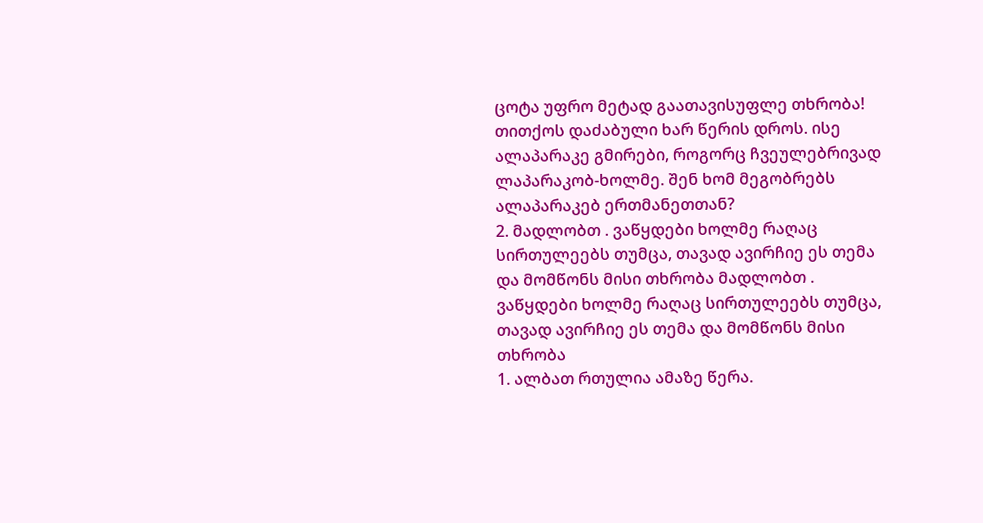ცოტა უფრო მეტად გაათავისუფლე თხრობა! თითქოს დაძაბული ხარ წერის დროს. ისე ალაპარაკე გმირები, როგორც ჩვეულებრივად ლაპარაკობ-ხოლმე. შენ ხომ მეგობრებს ალაპარაკებ ერთმანეთთან?
2. მადლობთ . ვაწყდები ხოლმე რაღაც სირთულეებს თუმცა, თავად ავირჩიე ეს თემა და მომწონს მისი თხრობა მადლობთ . ვაწყდები ხოლმე რაღაც სირთულეებს თუმცა, თავად ავირჩიე ეს თემა და მომწონს მისი თხრობა
1. ალბათ რთულია ამაზე წერა.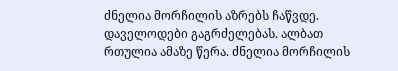ძნელია მორჩილის აზრებს ჩაწვდე. დაველოდები გაგრძელებას. ალბათ რთულია ამაზე წერა. ძნელია მორჩილის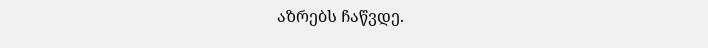აზრებს ჩაწვდე.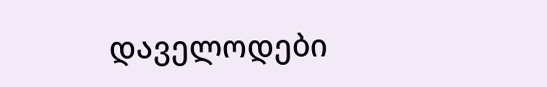დაველოდები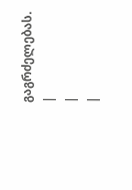გაგრძელებას.
|
|
|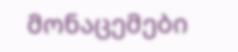მონაცემები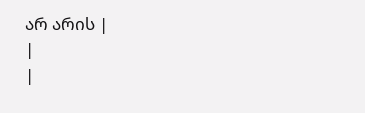არ არის |
|
|